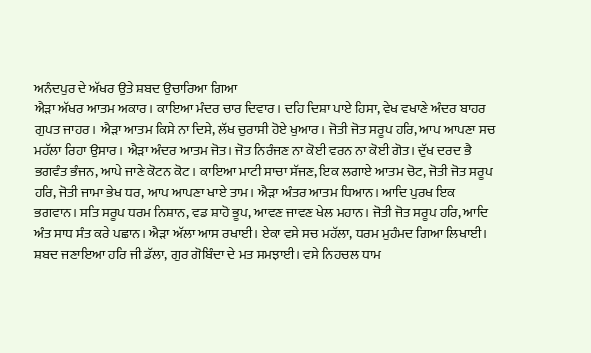ਅਨੰਦਪੁਰ ਦੇ ਅੱਖਰ ਉਤੇ ਸ਼ਬਦ ਉਚਾਰਿਆ ਗਿਆ
ਐੜਾ ਅੱਖਰ ਆਤਮ ਅਕਾਰ। ਕਾਇਆ ਮੰਦਰ ਚਾਰ ਦਿਵਾਰ। ਦਹਿ ਦਿਸ਼ਾ ਪਾਏ ਹਿਸਾ, ਵੇਖ ਵਖਾਣੇ ਅੰਦਰ ਬਾਹਰ ਗੁਪਤ ਜਾਹਰ। ਐੜਾ ਆਤਮ ਕਿਸੇ ਨਾ ਦਿਸੇ, ਲੱਖ ਚੁਰਾਸੀ ਹੋਏ ਖੁਆਰ। ਜੋਤੀ ਜੋਤ ਸਰੂਪ ਹਰਿ, ਆਪ ਆਪਣਾ ਸਚ ਮਹੱਲਾ ਰਿਹਾ ਉਸਾਰ। ਐੜਾ ਅੰਦਰ ਆਤਮ ਜੋਤ। ਜੋਤ ਨਿਰੰਜਣ ਨਾ ਕੋਈ ਵਰਨ ਨਾ ਕੋਈ ਗੋਤ। ਦੁੱਖ ਦਰਦ ਭੈ ਭਗਵੰਤ ਭੰਜਨ, ਆਪੇ ਜਾਣੇ ਕੋਟਨ ਕੋਟ। ਕਾਇਆ ਮਾਟੀ ਸਾਚਾ ਸੱਜਣ, ਇਕ ਲਗਾਏ ਆਤਮ ਚੋਟ, ਜੋਤੀ ਜੋਤ ਸਰੂਪ ਹਰਿ, ਜੋਤੀ ਜਾਮਾ ਭੇਖ ਧਰ, ਆਪ ਆਪਣਾ ਖਾਏ ਤਾਮ। ਐੜਾ ਅੰਤਰ ਆਤਮ ਧਿਆਨ। ਆਦਿ ਪੁਰਖ ਇਕ ਭਗਵਾਨ। ਸਤਿ ਸਰੂਪ ਧਰਮ ਨਿਸ਼ਾਨ, ਵਡ ਸ਼ਾਹੋ ਭੂਪ, ਆਵਣ ਜਾਵਣ ਖੇਲ ਮਹਾਨ। ਜੋਤੀ ਜੋਤ ਸਰੂਪ ਹਰਿ, ਆਦਿ ਅੰਤ ਸਾਧ ਸੰਤ ਕਰੇ ਪਛਾਨ। ਐੜਾ ਅੱਲਾ ਆਸ ਰਖਾਈ। ਏਕਾ ਵਸੇ ਸਚ ਮਹੱਲਾ, ਧਰਮ ਮੁਹੰਮਦ ਗਿਆ ਲਿਖਾਈ। ਸ਼ਬਦ ਜਣਾਇਆ ਹਰਿ ਜੀ ਡੱਲਾ, ਗੁਰ ਗੋਬਿੰਦਾ ਦੇ ਮਤ ਸਮਝਾਈ। ਵਸੇ ਨਿਹਚਲ ਧਾਮ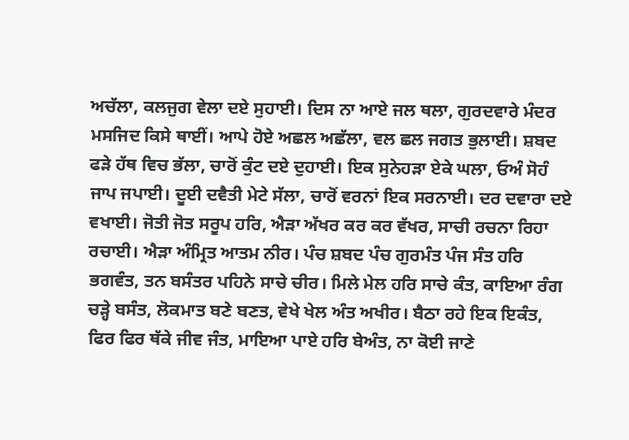ਅਚੱਲਾ, ਕਲਜੁਗ ਵੇਲਾ ਦਏ ਸੁਹਾਈ। ਦਿਸ ਨਾ ਆਏ ਜਲ ਥਲਾ, ਗੁਰਦਵਾਰੇ ਮੰਦਰ ਮਸਜਿਦ ਕਿਸੇ ਥਾਈਂ। ਆਪੇ ਹੋਏ ਅਛਲ ਅਛੱਲਾ, ਵਲ ਛਲ ਜਗਤ ਭੁਲਾਈ। ਸ਼ਬਦ ਫੜੇ ਹੱਥ ਵਿਚ ਭੱਲਾ, ਚਾਰੋਂ ਕੁੰਟ ਦਏ ਦੁਹਾਈ। ਇਕ ਸੁਨੇਹੜਾ ਏਕੇ ਘਲਾ, ਓਅੰ ਸੋਹੰ ਜਾਪ ਜਪਾਈ। ਦੂਈ ਦਵੈਤੀ ਮੇਟੇ ਸੱਲਾ, ਚਾਰੋਂ ਵਰਨਾਂ ਇਕ ਸਰਨਾਈ। ਦਰ ਦਵਾਰਾ ਦਏ ਵਖਾਈ। ਜੋਤੀ ਜੋਤ ਸਰੂਪ ਹਰਿ, ਐੜਾ ਅੱਖਰ ਕਰ ਕਰ ਵੱਖਰ, ਸਾਚੀ ਰਚਨਾ ਰਿਹਾ ਰਚਾਈ। ਐੜਾ ਅੰਮ੍ਰਿਤ ਆਤਮ ਨੀਰ। ਪੰਚ ਸ਼ਬਦ ਪੰਚ ਗੁਰਮੰਤ ਪੰਜ ਸੰਤ ਹਰਿ ਭਗਵੰਤ, ਤਨ ਬਸੰਤਰ ਪਹਿਨੇ ਸਾਚੇ ਚੀਰ। ਮਿਲੇ ਮੇਲ ਹਰਿ ਸਾਚੇ ਕੰਤ, ਕਾਇਆ ਰੰਗ ਚੜ੍ਹੇ ਬਸੰਤ, ਲੋਕਮਾਤ ਬਣੇ ਬਣਤ, ਵੇਖੇ ਖੇਲ ਅੰਤ ਅਖੀਰ। ਬੈਠਾ ਰਹੇ ਇਕ ਇਕੰਤ, ਫਿਰ ਫਿਰ ਥੱਕੇ ਜੀਵ ਜੰਤ, ਮਾਇਆ ਪਾਏ ਹਰਿ ਬੇਅੰਤ, ਨਾ ਕੋਈ ਜਾਣੇ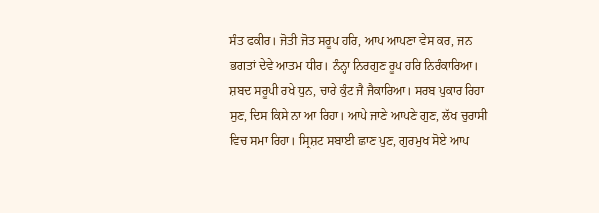ਸੰਤ ਫਕੀਰ। ਜੋਤੀ ਜੋਤ ਸਰੂਪ ਹਰਿ, ਆਪ ਆਪਣਾ ਵੇਸ ਕਰ, ਜਨ ਭਗਤਾਂ ਦੇਵੇ ਆਤਮ ਧੀਰ। ਨੰਨ੍ਹਾ ਨਿਰਗੁਣ ਰੂਪ ਹਰਿ ਨਿਰੰਕਾਰਿਆ। ਸ਼ਬਦ ਸਰੂਪੀ ਰਖੇ ਧੁਨ, ਚਾਰੇ ਕੁੰਟ ਜੈ ਜੈਕਾਰਿਆ। ਸਰਬ ਪੁਕਾਰ ਰਿਹਾ ਸੁਣ, ਦਿਸ ਕਿਸੇ ਨਾ ਆ ਰਿਹਾ। ਆਪੇ ਜਾਣੇ ਆਪਣੇ ਗੁਣ, ਲੱਖ ਚੁਰਾਸੀ ਵਿਚ ਸਮਾ ਰਿਹਾ। ਸ੍ਰਿਸ਼ਟ ਸਬਾਈ ਛਾਣ ਪੁਣ, ਗੁਰਮੁਖ ਸੋਏ ਆਪ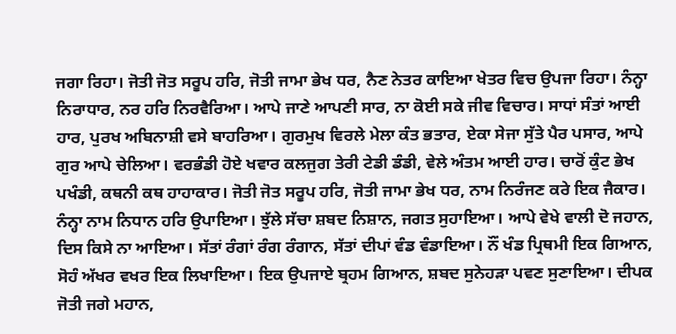ਜਗਾ ਰਿਹਾ। ਜੋਤੀ ਜੋਤ ਸਰੂਪ ਹਰਿ, ਜੋਤੀ ਜਾਮਾ ਭੇਖ ਧਰ, ਨੈਣ ਨੇਤਰ ਕਾਇਆ ਖੇਤਰ ਵਿਚ ਉਪਜਾ ਰਿਹਾ। ਨੰਨ੍ਹਾ ਨਿਰਾਧਾਰ, ਨਰ ਹਰਿ ਨਿਰਵੈਰਿਆ। ਆਪੇ ਜਾਣੇ ਆਪਣੀ ਸਾਰ, ਨਾ ਕੋਈ ਸਕੇ ਜੀਵ ਵਿਚਾਰ। ਸਾਧਾਂ ਸੰਤਾਂ ਆਈ ਹਾਰ, ਪੁਰਖ ਅਬਿਨਾਸ਼ੀ ਵਸੇ ਬਾਹਰਿਆ। ਗੁਰਮੁਖ ਵਿਰਲੇ ਮੇਲਾ ਕੰਤ ਭਤਾਰ, ਏਕਾ ਸੇਜਾ ਸੁੱਤੇ ਪੈਰ ਪਸਾਰ, ਆਪੇ ਗੁਰ ਆਪੇ ਚੇਲਿਆ। ਵਰਭੰਡੀ ਹੋਏ ਖਵਾਰ ਕਲਜੁਗ ਤੇਰੀ ਟੇਡੀ ਡੰਡੀ, ਵੇਲੇ ਅੰਤਮ ਆਈ ਹਾਰ। ਚਾਰੋਂ ਕੁੰਟ ਭੇਖ ਪਖੰਡੀ, ਕਥਨੀ ਕਥ ਹਾਹਾਕਾਰ। ਜੋਤੀ ਜੋਤ ਸਰੂਪ ਹਰਿ, ਜੋਤੀ ਜਾਮਾ ਭੇਖ ਧਰ, ਨਾਮ ਨਿਰੰਜਣ ਕਰੇ ਇਕ ਜੈਕਾਰ। ਨੰਨ੍ਹਾ ਨਾਮ ਨਿਧਾਨ ਹਰਿ ਉਪਾਇਆ। ਝੁੱਲੇ ਸੱਚਾ ਸ਼ਬਦ ਨਿਸ਼ਾਨ, ਜਗਤ ਸੁਹਾਇਆ। ਆਪੇ ਵੇਖੇ ਵਾਲੀ ਦੋ ਜਹਾਨ, ਦਿਸ ਕਿਸੇ ਨਾ ਆਇਆ। ਸੱਤਾਂ ਰੰਗਾਂ ਰੰਗ ਰੰਗਾਨ, ਸੱਤਾਂ ਦੀਪਾਂ ਵੰਡ ਵੰਡਾਇਆ। ਨੌਂ ਖੰਡ ਪ੍ਰਿਥਮੀ ਇਕ ਗਿਆਨ, ਸੋਹੰ ਅੱਖਰ ਵਖਰ ਇਕ ਲਿਖਾਇਆ। ਇਕ ਉਪਜਾਏ ਬ੍ਰਹਮ ਗਿਆਨ, ਸ਼ਬਦ ਸੁਨੇਹੜਾ ਪਵਣ ਸੁਣਾਇਆ। ਦੀਪਕ ਜੋਤੀ ਜਗੇ ਮਹਾਨ,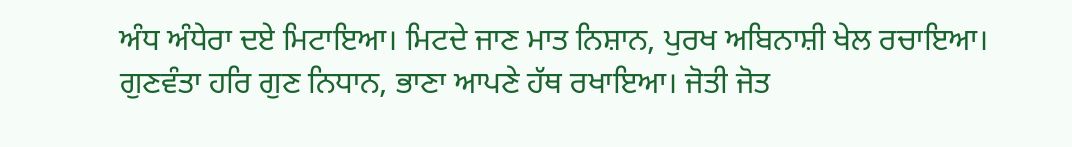ਅੰਧ ਅੰਧੇਰਾ ਦਏ ਮਿਟਾਇਆ। ਮਿਟਦੇ ਜਾਣ ਮਾਤ ਨਿਸ਼ਾਨ, ਪੁਰਖ ਅਬਿਨਾਸ਼ੀ ਖੇਲ ਰਚਾਇਆ। ਗੁਣਵੰਤਾ ਹਰਿ ਗੁਣ ਨਿਧਾਨ, ਭਾਣਾ ਆਪਣੇ ਹੱਥ ਰਖਾਇਆ। ਜੋਤੀ ਜੋਤ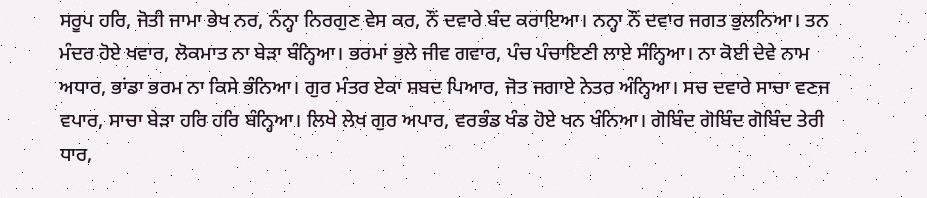ਸਰੂਪ ਹਰਿ, ਜੋਤੀ ਜਾਮਾ ਭੇਖ ਨਰ, ਨੰਨ੍ਹਾ ਨਿਰਗੁਣ ਵੇਸ ਕਰ, ਨੌਂ ਦਵਾਰੇ ਬੰਦ ਕਰਾਇਆ। ਨਨ੍ਹਾ ਨੌਂ ਦਵਾਰ ਜਗਤ ਭੁਲਨਿਆ। ਤਨ ਮੰਦਰ ਹੋਏ ਖਵਾਰ, ਲੋਕਮਾਤ ਨਾ ਬੇੜਾ ਬੰਨ੍ਹਿਆ। ਭਰਮਾਂ ਭੁਲੇ ਜੀਵ ਗਵਾਰ, ਪੰਚ ਪੰਚਾਇਣੀ ਲਾਏ ਸੰਨ੍ਹਿਆ। ਨਾ ਕੋਈ ਦੇਵੇ ਨਾਮ ਅਧਾਰ, ਭਾਂਡਾ ਭਰਮ ਨਾ ਕਿਸੇ ਭੰਨਿਆ। ਗੁਰ ਮੰਤਰ ਏਕਾ ਸ਼ਬਦ ਪਿਆਰ, ਜੋਤ ਜਗਾਏ ਨੇਤਰ ਅੰਨ੍ਹਿਆ। ਸਚ ਦਵਾਰੇ ਸਾਚਾ ਵਣਜ ਵਪਾਰ, ਸਾਚਾ ਬੇੜਾ ਹਰਿ ਹਰਿ ਬੰਨ੍ਹਿਆ। ਲਿਖੇ ਲੇਖ ਗੁਰ ਅਪਾਰ, ਵਰਭੰਡ ਖੰਡ ਹੋਏ ਖਨ ਖੰਨਿਆ। ਗੋਬਿੰਦ ਗੋਬਿੰਦ ਗੋਬਿੰਦ ਤੇਰੀ ਧਾਰ,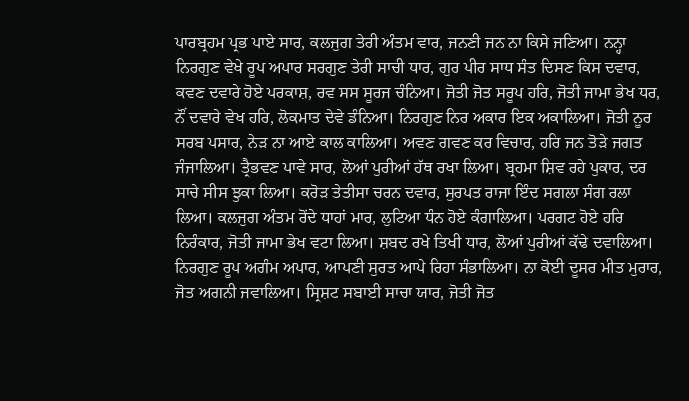ਪਾਰਬ੍ਰਹਮ ਪ੍ਰਭ ਪਾਏ ਸਾਰ, ਕਲਜੁਗ ਤੇਰੀ ਅੰਤਮ ਵਾਰ, ਜਨਣੀ ਜਨ ਨਾ ਕਿਸੇ ਜਣਿਆ। ਨਨ੍ਹਾ ਨਿਰਗੁਣ ਵੇਖੇ ਰੂਪ ਅਪਾਰ ਸਰਗੁਣ ਤੇਰੀ ਸਾਚੀ ਧਾਰ, ਗੁਰ ਪੀਰ ਸਾਧ ਸੰਤ ਦਿਸਣ ਕਿਸ ਦਵਾਰ, ਕਵਣ ਦਵਾਰੇ ਹੋਏ ਪਰਕਾਸ਼, ਰਵ ਸਸ ਸੂਰਜ ਚੰਨਿਆ। ਜੋਤੀ ਜੋਤ ਸਰੂਪ ਹਰਿ, ਜੋਤੀ ਜਾਮਾ ਭੇਖ ਧਰ, ਨੌਂ ਦਵਾਰੇ ਵੇਖ ਹਰਿ, ਲੋਕਮਾਤ ਦੇਵੇ ਡੰਨਿਆ। ਨਿਰਗੁਣ ਨਿਰ ਅਕਾਰ ਇਕ ਅਕਾਲਿਆ। ਜੋਤੀ ਨੂਰ ਸਰਬ ਪਸਾਰ, ਨੇੜ ਨਾ ਆਏ ਕਾਲ ਕਾਲਿਆ। ਅਵਣ ਗਵਣ ਕਰ ਵਿਚਾਰ, ਹਰਿ ਜਨ ਤੋੜੇ ਜਗਤ ਜੰਜਾਲਿਆ। ਤ੍ਰੈਭਵਣ ਪਾਵੇ ਸਾਰ, ਲੋਆਂ ਪੁਰੀਆਂ ਹੱਥ ਰਖਾ ਲਿਆ। ਬ੍ਰਹਮਾ ਸ਼ਿਵ ਰਹੇ ਪੁਕਾਰ, ਦਰ ਸਾਚੇ ਸੀਸ ਝੁਕਾ ਲਿਆ। ਕਰੋੜ ਤੇਤੀਸਾ ਚਰਨ ਦਵਾਰ, ਸੁਰਪਤ ਰਾਜਾ ਇੰਦ ਸਗਲਾ ਸੰਗ ਰਲਾ ਲਿਆ। ਕਲਜੁਗ ਅੰਤਮ ਰੋਂਦੇ ਧਾਹਾਂ ਮਾਰ, ਲੁਟਿਆ ਧੰਨ ਹੋਏ ਕੰਗਾਲਿਆ। ਪਰਗਟ ਹੋਏ ਹਰਿ ਨਿਰੰਕਾਰ, ਜੋਤੀ ਜਾਮਾ ਭੇਖ ਵਟਾ ਲਿਆ। ਸ਼ਬਦ ਰਖੇ ਤਿਖੀ ਧਾਰ, ਲੋਆਂ ਪੁਰੀਆਂ ਕੱਢੇ ਦਵਾਲਿਆ। ਨਿਰਗੁਣ ਰੂਪ ਅਗੰਮ ਅਪਾਰ, ਆਪਣੀ ਸੁਰਤ ਆਪੇ ਰਿਹਾ ਸੰਭਾਲਿਆ। ਨਾ ਕੋਈ ਦੂਸਰ ਮੀਤ ਮੁਰਾਰ, ਜੋਤ ਅਗਨੀ ਜਵਾਲਿਆ। ਸ੍ਰਿਸ਼ਟ ਸਬਾਈ ਸਾਚਾ ਯਾਰ, ਜੋਤੀ ਜੋਤ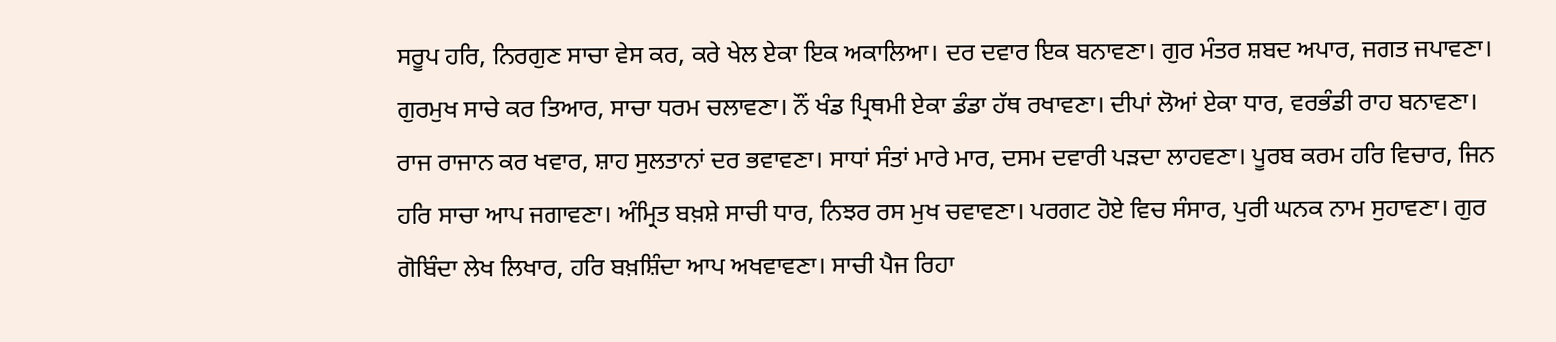ਸਰੂਪ ਹਰਿ, ਨਿਰਗੁਣ ਸਾਚਾ ਵੇਸ ਕਰ, ਕਰੇ ਖੇਲ ਏਕਾ ਇਕ ਅਕਾਲਿਆ। ਦਰ ਦਵਾਰ ਇਕ ਬਨਾਵਣਾ। ਗੁਰ ਮੰਤਰ ਸ਼ਬਦ ਅਪਾਰ, ਜਗਤ ਜਪਾਵਣਾ। ਗੁਰਮੁਖ ਸਾਚੇ ਕਰ ਤਿਆਰ, ਸਾਚਾ ਧਰਮ ਚਲਾਵਣਾ। ਨੌਂ ਖੰਡ ਪ੍ਰਿਥਮੀ ਏਕਾ ਡੰਡਾ ਹੱਥ ਰਖਾਵਣਾ। ਦੀਪਾਂ ਲੋਆਂ ਏਕਾ ਧਾਰ, ਵਰਭੰਡੀ ਰਾਹ ਬਨਾਵਣਾ। ਰਾਜ ਰਾਜਾਨ ਕਰ ਖਵਾਰ, ਸ਼ਾਹ ਸੁਲਤਾਨਾਂ ਦਰ ਭਵਾਵਣਾ। ਸਾਧਾਂ ਸੰਤਾਂ ਮਾਰੇ ਮਾਰ, ਦਸਮ ਦਵਾਰੀ ਪੜਦਾ ਲਾਹਵਣਾ। ਪੂਰਬ ਕਰਮ ਹਰਿ ਵਿਚਾਰ, ਜਿਨ ਹਰਿ ਸਾਚਾ ਆਪ ਜਗਾਵਣਾ। ਅੰਮ੍ਰਿਤ ਬਖ਼ਸ਼ੇ ਸਾਚੀ ਧਾਰ, ਨਿਝਰ ਰਸ ਮੁਖ ਚਵਾਵਣਾ। ਪਰਗਟ ਹੋਏ ਵਿਚ ਸੰਸਾਰ, ਪੁਰੀ ਘਨਕ ਨਾਮ ਸੁਹਾਵਣਾ। ਗੁਰ ਗੋਬਿੰਦਾ ਲੇਖ ਲਿਖਾਰ, ਹਰਿ ਬਖ਼ਸ਼ਿੰਦਾ ਆਪ ਅਖਵਾਵਣਾ। ਸਾਚੀ ਪੈਜ ਰਿਹਾ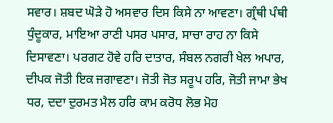ਸਵਾਰ। ਸ਼ਬਦ ਘੋੜੇ ਹੋ ਅਸਵਾਰ ਦਿਸ ਕਿਸੇ ਨਾ ਆਵਣਾ। ਗ੍ਰੰਥੀ ਪੰਥੀ ਧੁੰਦੂਕਾਰ, ਮਾਇਆ ਰਾਣੀ ਪਸਰ ਪਸਾਰ, ਸਾਚਾ ਰਾਹ ਨਾ ਕਿਸੇ ਦਿਸਾਵਣਾ। ਪਰਗਟ ਹੋਵੇ ਹਰਿ ਦਾਤਾਰ, ਸੰਬਲ ਨਗਰੀ ਖੇਲ ਅਪਾਰ, ਦੀਪਕ ਜੋਤੀ ਇਕ ਜਗਾਵਣਾ। ਜੋਤੀ ਜੋਤ ਸਰੂਪ ਹਰਿ, ਜੋਤੀ ਜਾਮਾ ਭੇਖ ਧਰ, ਦਦਾ ਦੁਰਮਤ ਮੈਲ ਹਰਿ ਕਾਮ ਕਰੋਧ ਲੋਭ ਮੋਹ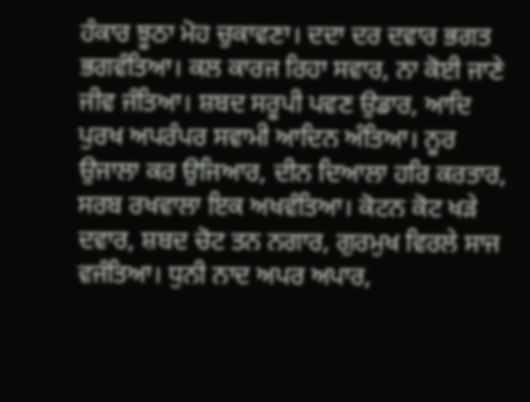ਹੰਕਾਰ ਝੂਠਾ ਮੋਹ ਚੁਕਾਵਣਾ। ਦਦਾ ਦਰ ਦਵਾਰ ਭਗਤ ਭਗਵੰਤਿਆ। ਕਲ ਕਾਰਜ ਰਿਹਾ ਸਵਾਰ, ਨਾ ਕੋਈ ਜਾਣੇ ਜੀਵ ਜੰਤਿਆ। ਸ਼ਬਦ ਸਰੂਪੀ ਪਵਣ ਉਡਾਰ, ਆਦਿ ਪੁਰਖ ਅਪਰੰਪਰ ਸਵਾਮੀ ਆਦਿਨ ਅੰਤਿਆ। ਨੂਰ ਉਜਾਲਾ ਕਰ ਉਜਿਆਰ, ਦੀਨ ਦਿਆਲਾ ਹਰਿ ਕਰਤਾਰ, ਸਰਬ ਰਖਵਾਲਾ ਇਕ ਅਖਵੰਤਿਆ। ਕੋਟਨ ਕੋਟ ਖੜੇ ਦਵਾਰ, ਸ਼ਬਦ ਚੋਟ ਤਨ ਨਗਾਰ, ਗੁਰਮੁਖ ਵਿਰਲੇ ਸਾਜ ਵਜੰਤਿਆ। ਧੁਨੀ ਨਾਦ ਅਪਰ ਅਪਾਰ,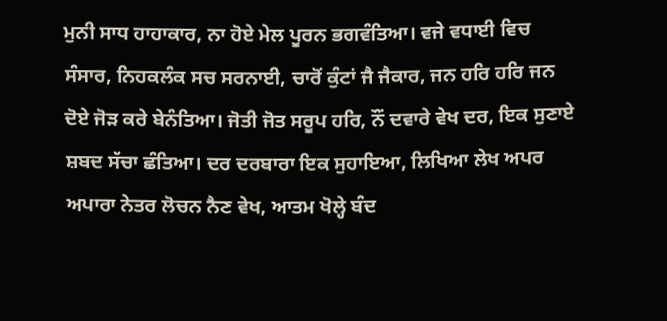ਮੁਨੀ ਸਾਧ ਹਾਹਾਕਾਰ, ਨਾ ਹੋਏ ਮੇਲ ਪੂਰਨ ਭਗਵੰਤਿਆ। ਵਜੇ ਵਧਾਈ ਵਿਚ ਸੰਸਾਰ, ਨਿਹਕਲੰਕ ਸਚ ਸਰਨਾਈ, ਚਾਰੋਂ ਕੁੰਟਾਂ ਜੈ ਜੈਕਾਰ, ਜਨ ਹਰਿ ਹਰਿ ਜਨ ਦੋਏ ਜੋੜ ਕਰੇ ਬੇਨੰਤਿਆ। ਜੋਤੀ ਜੋਤ ਸਰੂਪ ਹਰਿ, ਨੌਂ ਦਵਾਰੇ ਵੇਖ ਦਰ, ਇਕ ਸੁਣਾਏ ਸ਼ਬਦ ਸੱਚਾ ਛੰਤਿਆ। ਦਰ ਦਰਬਾਰਾ ਇਕ ਸੁਹਾਇਆ, ਲਿਖਿਆ ਲੇਖ ਅਪਰ ਅਪਾਰਾ ਨੇਤਰ ਲੋਚਨ ਨੈਣ ਵੇਖ, ਆਤਮ ਖੋਲ੍ਹੇ ਬੰਦ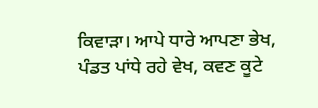ਕਿਵਾੜਾ। ਆਪੇ ਧਾਰੇ ਆਪਣਾ ਭੇਖ, ਪੰਡਤ ਪਾਂਧੇ ਰਹੇ ਵੇਖ, ਕਵਣ ਕੂਟੇ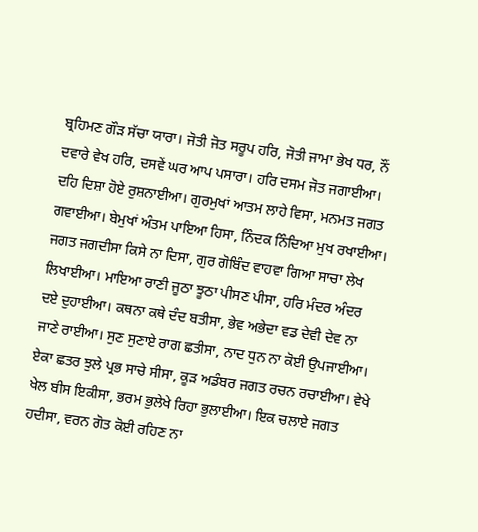ਬ੍ਰਹਿਮਣ ਗੌੜ ਸੱਚਾ ਯਾਰਾ। ਜੋਤੀ ਜੋਤ ਸਰੂਪ ਹਰਿ, ਜੋਤੀ ਜਾਮਾ ਭੇਖ ਧਰ, ਨੌਂ ਦਵਾਰੇ ਵੇਖ ਹਰਿ, ਦਸਵੇਂ ਘਰ ਆਪ ਪਸਾਰਾ। ਹਰਿ ਦਸਮ ਜੋਤ ਜਗਾਈਆ। ਦਹਿ ਦਿਸ਼ਾ ਹੋਏ ਰੁਸ਼ਨਾਈਆ। ਗੁਰਮੁਖਾਂ ਆਤਮ ਲਾਹੇ ਵਿਸਾ, ਮਨਮਤ ਜਗਤ ਗਵਾਈਆ। ਬੇਮੁਖਾਂ ਅੰਤਮ ਪਾਇਆ ਹਿਸਾ, ਨਿੰਦਕ ਨਿੰਦਿਆ ਮੁਖ ਰਖਾਈਆ। ਜਗਤ ਜਗਦੀਸਾ ਕਿਸੇ ਨਾ ਦਿਸਾ, ਗੁਰ ਗੋਬਿੰਦ ਵਾਹਵਾ ਗਿਆ ਸਾਚਾ ਲੇਖ ਲਿਖਾਈਆ। ਮਾਇਆ ਰਾਣੀ ਜੂਠਾ ਝੂਠਾ ਪੀਸਣ ਪੀਸਾ, ਹਰਿ ਮੰਦਰ ਅੰਦਰ ਦਏ ਦੁਹਾਈਆ। ਕਥਨਾ ਕਥੇ ਦੰਦ ਬਤੀਸਾ, ਭੇਵ ਅਭੇਦਾ ਵਡ ਦੇਵੀ ਦੇਵ ਨਾ ਜਾਣੇ ਰਾਈਆ। ਸੁਣ ਸੁਣਾਏ ਰਾਗ ਛਤੀਸਾ, ਨਾਦ ਧੁਨ ਨਾ ਕੋਈ ਉਪਜਾਈਆ। ਏਕਾ ਛਤਰ ਝੁਲੇ ਪ੍ਰਭ ਸਾਚੇ ਸੀਸਾ, ਕੂੜ ਅਡੰਬਰ ਜਗਤ ਰਚਨ ਰਚਾਈਆ। ਵੇਖੇ ਖੇਲ ਬੀਸ ਇਕੀਸਾ, ਭਰਮ ਭੁਲੇਖੇ ਰਿਹਾ ਭੁਲਾਈਆ। ਇਕ ਚਲਾਏ ਜਗਤ ਹਦੀਸਾ, ਵਰਨ ਗੋਤ ਕੋਈ ਰਹਿਣ ਨਾ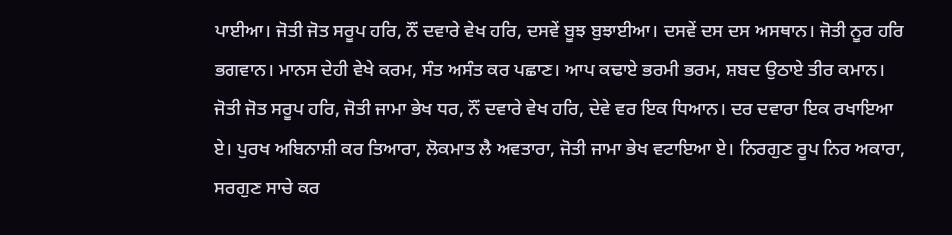ਪਾਈਆ। ਜੋਤੀ ਜੋਤ ਸਰੂਪ ਹਰਿ, ਨੌਂ ਦਵਾਰੇ ਵੇਖ ਹਰਿ, ਦਸਵੇਂ ਬੂਝ ਬੁਝਾਈਆ। ਦਸਵੇਂ ਦਸ ਦਸ ਅਸਥਾਨ। ਜੋਤੀ ਨੂਰ ਹਰਿ ਭਗਵਾਨ। ਮਾਨਸ ਦੇਹੀ ਵੇਖੇ ਕਰਮ, ਸੰਤ ਅਸੰਤ ਕਰ ਪਛਾਣ। ਆਪ ਕਢਾਏ ਭਰਮੀ ਭਰਮ, ਸ਼ਬਦ ਉਠਾਏ ਤੀਰ ਕਮਾਨ। ਜੋਤੀ ਜੋਤ ਸਰੂਪ ਹਰਿ, ਜੋਤੀ ਜਾਮਾ ਭੇਖ ਧਰ, ਨੌਂ ਦਵਾਰੇ ਵੇਖ ਹਰਿ, ਦੇਵੇ ਵਰ ਇਕ ਧਿਆਨ। ਦਰ ਦਵਾਰਾ ਇਕ ਰਖਾਇਆ ਏ। ਪੁਰਖ ਅਬਿਨਾਸ਼ੀ ਕਰ ਤਿਆਰਾ, ਲੋਕਮਾਤ ਲੈ ਅਵਤਾਰਾ, ਜੋਤੀ ਜਾਮਾ ਭੇਖ ਵਟਾਇਆ ਏ। ਨਿਰਗੁਣ ਰੂਪ ਨਿਰ ਅਕਾਰਾ, ਸਰਗੁਣ ਸਾਚੇ ਕਰ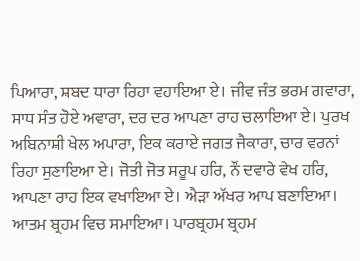ਪਿਆਰਾ, ਸ਼ਬਦ ਧਾਰਾ ਰਿਹਾ ਵਹਾਇਆ ਏ। ਜੀਵ ਜੰਤ ਭਰਮ ਗਵਾਰਾ, ਸਾਧ ਸੰਤ ਹੋਏ ਅਵਾਰਾ, ਦਰ ਦਰ ਆਪਣਾ ਰਾਹ ਚਲਾਇਆ ਏ। ਪੁਰਖ ਅਬਿਨਾਸ਼ੀ ਖੇਲ ਅਪਾਰਾ, ਇਕ ਕਰਾਏ ਜਗਤ ਜੈਕਾਰਾ, ਚਾਰ ਵਰਨਾਂ ਰਿਹਾ ਸੁਣਾਇਆ ਏ। ਜੋਤੀ ਜੋਤ ਸਰੂਪ ਹਰਿ, ਨੌਂ ਦਵਾਰੇ ਵੇਖ ਹਰਿ, ਆਪਣਾ ਰਾਹ ਇਕ ਵਖਾਇਆ ਏ। ਐੜਾ ਅੱਖਰ ਆਪ ਬਣਾਇਆ। ਆਤਮ ਬ੍ਰਹਮ ਵਿਚ ਸਮਾਇਆ। ਪਾਰਬ੍ਰਹਮ ਬ੍ਰਹਮ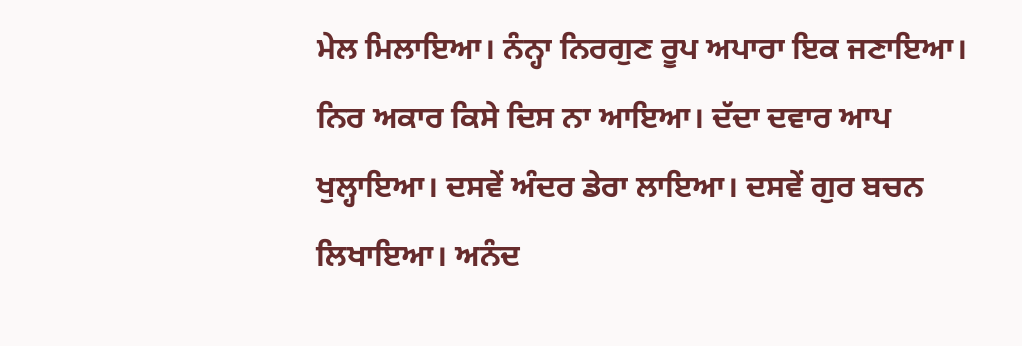ਮੇਲ ਮਿਲਾਇਆ। ਨੰਨ੍ਹਾ ਨਿਰਗੁਣ ਰੂਪ ਅਪਾਰਾ ਇਕ ਜਣਾਇਆ। ਨਿਰ ਅਕਾਰ ਕਿਸੇ ਦਿਸ ਨਾ ਆਇਆ। ਦੱਦਾ ਦਵਾਰ ਆਪ ਖੁਲ੍ਹਾਇਆ। ਦਸਵੇਂ ਅੰਦਰ ਡੇਰਾ ਲਾਇਆ। ਦਸਵੇਂ ਗੁਰ ਬਚਨ ਲਿਖਾਇਆ। ਅਨੰਦ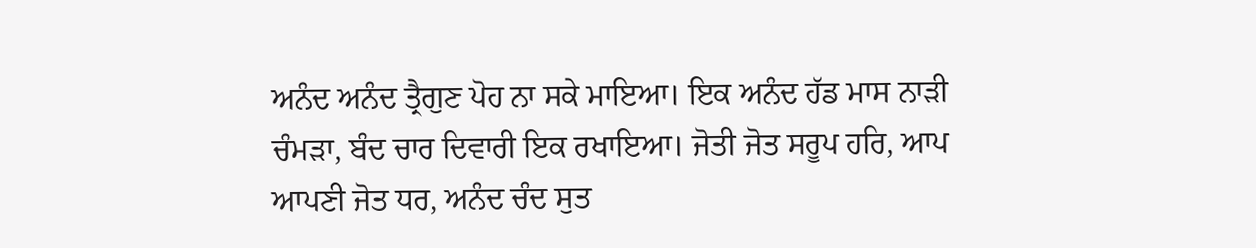ਅਨੰਦ ਅਨੰਦ ਤ੍ਰੈਗੁਣ ਪੋਹ ਨਾ ਸਕੇ ਮਾਇਆ। ਇਕ ਅਨੰਦ ਹੱਡ ਮਾਸ ਨਾੜੀ ਚੰਮੜਾ, ਬੰਦ ਚਾਰ ਦਿਵਾਰੀ ਇਕ ਰਖਾਇਆ। ਜੋਤੀ ਜੋਤ ਸਰੂਪ ਹਰਿ, ਆਪ ਆਪਣੀ ਜੋਤ ਧਰ, ਅਨੰਦ ਚੰਦ ਸੁਤ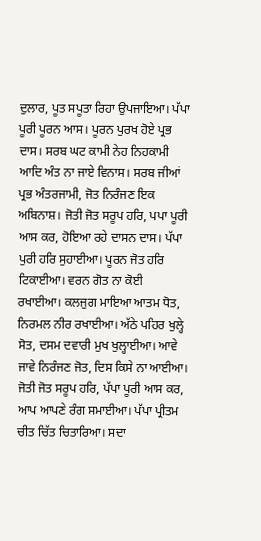ਦੁਲਾਰ, ਪੂਤ ਸਪੂਤਾ ਰਿਹਾ ਉਪਜਾਇਆ। ਪੱਪਾ ਪੂਰੀ ਪੂਰਨ ਆਸ। ਪੂਰਨ ਪੁਰਖ ਹੋਏ ਪ੍ਰਭ ਦਾਸ। ਸਰਬ ਘਟ ਕਾਮੀ ਨੇਹ ਨਿਹਕਾਮੀ ਆਦਿ ਅੰਤ ਨਾ ਜਾਏ ਵਿਨਾਸ। ਸਰਬ ਜੀਆਂ ਪ੍ਰਭ ਅੰਤਰਜਾਮੀ, ਜੋਤ ਨਿਰੰਜਣ ਇਕ ਅਬਿਨਾਸ਼। ਜੋਤੀ ਜੋਤ ਸਰੂਪ ਹਰਿ, ਪਪਾ ਪੂਰੀ ਆਸ ਕਰ, ਹੋਇਆ ਰਹੇ ਦਾਸਨ ਦਾਸ। ਪੱਪਾ ਪੁਰੀ ਹਰਿ ਸੁਹਾਈਆ। ਪੂਰਨ ਜੋਤ ਹਰਿ ਟਿਕਾਈਆ। ਵਰਨ ਗੋਤ ਨਾ ਕੋਈ ਰਖਾਈਆ। ਕਲਜੁਗ ਮਾਇਆ ਆਤਮ ਧੋਤ, ਨਿਰਮਲ ਨੀਰ ਰਖਾਈਆ। ਅੱਠੇ ਪਹਿਰ ਖੁਲ੍ਹੇ ਸੋਤ, ਦਸਮ ਦਵਾਰੀ ਮੁਖ ਖੁਲ੍ਹਾਈਆ। ਆਵੇ ਜਾਵੇ ਨਿਰੰਜਣ ਜੋਤ, ਦਿਸ ਕਿਸੇ ਨਾ ਆਈਆ। ਜੋਤੀ ਜੋਤ ਸਰੂਪ ਹਰਿ, ਪੱਪਾ ਪੂਰੀ ਆਸ ਕਰ, ਆਪ ਆਪਣੇ ਰੰਗ ਸਮਾਈਆ। ਪੱਪਾ ਪ੍ਰੀਤਮ ਚੀਤ ਚਿੱਤ ਚਿਤਾਰਿਆ। ਸਦਾ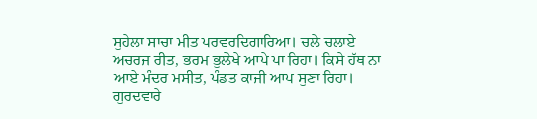ਸੁਹੇਲਾ ਸਾਚਾ ਮੀਤ ਪਰਵਰਦਿਗਾਰਿਆ। ਚਲੇ ਚਲਾਏ ਅਚਰਜ ਰੀਤ, ਭਰਮ ਭੁਲੇਖੇ ਆਪੇ ਪਾ ਰਿਹਾ। ਕਿਸੇ ਹੱਥ ਨਾ ਆਏ ਮੰਦਰ ਮਸੀਤ, ਪੰਡਤ ਕਾਜੀ ਆਪ ਸੁਣਾ ਰਿਹਾ। ਗੁਰਦਵਾਰੇ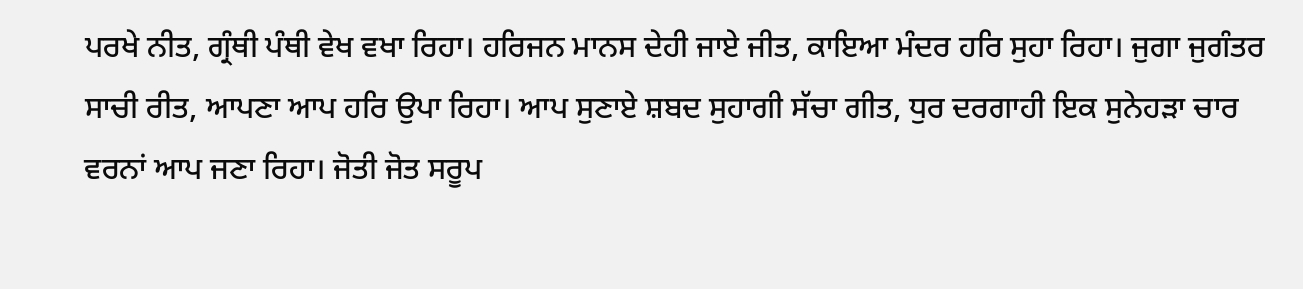ਪਰਖੇ ਨੀਤ, ਗ੍ਰੰਥੀ ਪੰਥੀ ਵੇਖ ਵਖਾ ਰਿਹਾ। ਹਰਿਜਨ ਮਾਨਸ ਦੇਹੀ ਜਾਏ ਜੀਤ, ਕਾਇਆ ਮੰਦਰ ਹਰਿ ਸੁਹਾ ਰਿਹਾ। ਜੁਗਾ ਜੁਗੰਤਰ ਸਾਚੀ ਰੀਤ, ਆਪਣਾ ਆਪ ਹਰਿ ਉਪਾ ਰਿਹਾ। ਆਪ ਸੁਣਾਏ ਸ਼ਬਦ ਸੁਹਾਗੀ ਸੱਚਾ ਗੀਤ, ਧੁਰ ਦਰਗਾਹੀ ਇਕ ਸੁਨੇਹੜਾ ਚਾਰ ਵਰਨਾਂ ਆਪ ਜਣਾ ਰਿਹਾ। ਜੋਤੀ ਜੋਤ ਸਰੂਪ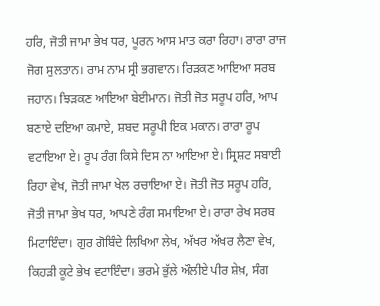ਹਰਿ, ਜੋਤੀ ਜਾਮਾ ਭੇਖ ਧਰ, ਪੂਰਨ ਆਸ ਮਾਤ ਕਰਾ ਰਿਹਾ। ਰਾਰਾ ਰਾਜ ਜੋਗ ਸੁਲਤਾਨ। ਰਾਮ ਨਾਮ ਸ੍ਰੀ ਭਗਵਾਨ। ਰਿੜਕਣ ਆਇਆ ਸਰਬ ਜਹਾਨ। ਝਿੜਕਣ ਆਇਆ ਬੇਈਮਾਨ। ਜੋਤੀ ਜੋਤ ਸਰੂਪ ਹਰਿ, ਆਪ ਬਣਾਏ ਦਇਆ ਕਮਾਏ, ਸ਼ਬਦ ਸਰੂਪੀ ਇਕ ਮਕਾਨ। ਰਾਰਾ ਰੂਪ ਵਟਾਇਆ ਏ। ਰੂਪ ਰੰਗ ਕਿਸੇ ਦਿਸ ਨਾ ਆਇਆ ਏ। ਸ੍ਰਿਸ਼ਟ ਸਬਾਈ ਰਿਹਾ ਵੇਖ, ਜੋਤੀ ਜਾਮਾ ਖੇਲ ਰਚਾਇਆ ਏ। ਜੋਤੀ ਜੋਤ ਸਰੂਪ ਹਰਿ, ਜੋਤੀ ਜਾਮਾ ਭੇਖ ਧਰ, ਆਪਣੇ ਰੰਗ ਸਮਾਇਆ ਏ। ਰਾਰਾ ਰੇਖ ਸਰਬ ਮਿਟਾਇੰਦਾ। ਗੁਰ ਗੋਬਿੰਦੇ ਲਿਖਿਆ ਲੇਖ, ਅੱਖਰ ਅੱਖਰ ਲੈਣਾ ਵੇਖ, ਕਿਹੜੀ ਕੂਟੇ ਭੇਖ ਵਟਾਇੰਦਾ। ਭਰਮੇ ਭੁੱਲੇ ਔਲੀਏ ਪੀਰ ਸ਼ੇਖ਼, ਸੰਗ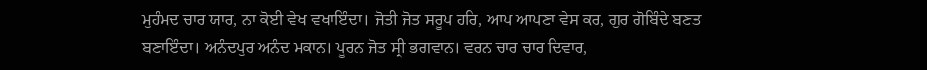ਮੁਹੰਮਦ ਚਾਰ ਯਾਰ, ਨਾ ਕੋਈ ਵੇਖ ਵਖਾਇੰਦਾ। ਜੋਤੀ ਜੋਤ ਸਰੂਪ ਹਰਿ, ਆਪ ਆਪਣਾ ਵੇਸ ਕਰ, ਗੁਰ ਗੋਬਿੰਦੇ ਬਣਤ ਬਣਾਇੰਦਾ। ਅਨੰਦਪੁਰ ਅਨੰਦ ਮਕਾਨ। ਪੂਰਨ ਜੋਤ ਸ੍ਰੀ ਭਗਵਾਨ। ਵਰਨ ਚਾਰ ਚਾਰ ਦਿਵਾਰ,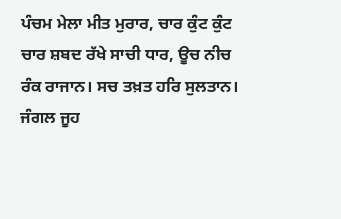ਪੰਚਮ ਮੇਲਾ ਮੀਤ ਮੁਰਾਰ, ਚਾਰ ਕੁੰਟ ਕੁੰਟ ਚਾਰ ਸ਼ਬਦ ਰੱਖੇ ਸਾਚੀ ਧਾਰ, ਊਚ ਨੀਚ ਰੰਕ ਰਾਜਾਨ। ਸਚ ਤਖ਼ਤ ਹਰਿ ਸੁਲਤਾਨ। ਜੰਗਲ ਜੂਹ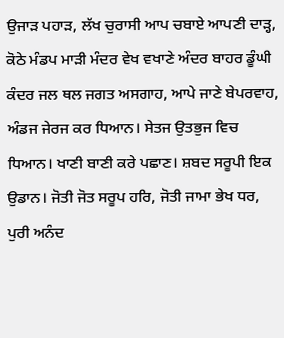ਉਜਾੜ ਪਹਾੜ, ਲੱਖ ਚੁਰਾਸੀ ਆਪ ਚਬਾਏ ਆਪਣੀ ਦਾੜ੍ਹ, ਕੋਠੇ ਮੰਡਪ ਮਾੜੀ ਮੰਦਰ ਵੇਖ ਵਖਾਣੇ ਅੰਦਰ ਬਾਹਰ ਡੂੰਘੀ ਕੰਦਰ ਜਲ ਥਲ ਜਗਤ ਅਸਗਾਹ, ਆਪੇ ਜਾਣੇ ਬੇਪਰਵਾਹ, ਅੰਡਜ ਜੇਰਜ ਕਰ ਧਿਆਨ। ਸੇਤਜ ਉਤਭੁਜ ਵਿਚ ਧਿਆਨ। ਖਾਣੀ ਬਾਣੀ ਕਰੇ ਪਛਾਣ। ਸ਼ਬਦ ਸਰੂਪੀ ਇਕ ਉਡਾਨ। ਜੋਤੀ ਜੋਤ ਸਰੂਪ ਹਰਿ, ਜੋਤੀ ਜਾਮਾ ਭੇਖ ਧਰ, ਪੁਰੀ ਅਨੰਦ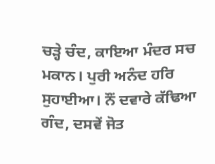ਚੜ੍ਹੇ ਚੰਦ, ਕਾਇਆ ਮੰਦਰ ਸਚ ਮਕਾਨ। ਪੁਰੀ ਅਨੰਦ ਹਰਿ ਸੁਹਾਈਆ। ਨੌਂ ਦਵਾਰੇ ਕੱਢਿਆ ਗੰਦ, ਦਸਵੇਂ ਜੋਤ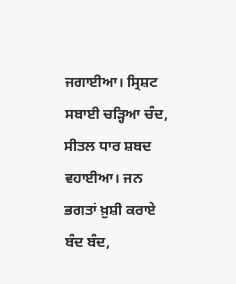ਜਗਾਈਆ। ਸ੍ਰਿਸ਼ਟ ਸਬਾਈ ਚੜ੍ਹਿਆ ਚੰਦ, ਸੀਤਲ ਧਾਰ ਸ਼ਬਦ ਵਹਾਈਆ। ਜਨ ਭਗਤਾਂ ਖ਼ੁਸ਼ੀ ਕਰਾਏ ਬੰਦ ਬੰਦ,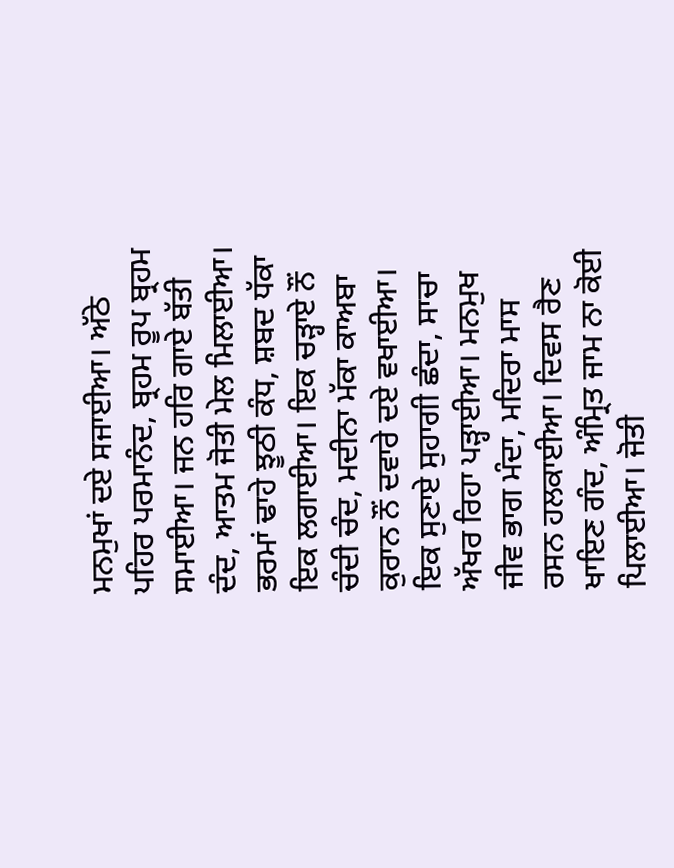ਮਨਮੁਖਾਂ ਦਏ ਸਜਾਈਆ। ਅੱਠੇ ਪਹਿਰ ਪਰਮਾਨੰਦ, ਬ੍ਰਹਮ ਰੂਪ ਬ੍ਰਹਮ ਸਮਾਈਆ। ਜਨ ਹਰਿ ਗਾਏ ਬੱਤੀ ਦੰਦ, ਆਤਮ ਜੋਤੀ ਮੇਲ ਮਿਲਾਈਆ। ਭਰਮਾਂ ਢਾਹੇ ਝੂਠੀ ਕੰਧ, ਸ਼ਬਦ ਧੱਕਾ ਇਕ ਲਗਾਈਆ। ਇਕ ਚੜ੍ਹਾਏ ਨੌਂ ਚੰਦੀ ਚੰਦ, ਮਦੀਨਾ ਮੱਕਾ ਕਾਅਬਾ ਕੁਰਾਨ ਨੌਂ ਦਵਾਰੇ ਦਏ ਵਖਾਈਆ। ਇਕ ਸੁਣਾਏ ਸੁਹਾਗੀ ਛੰਦਾ, ਸਾਚਾ ਅੱਖਰ ਰਿਹਾ ਪੜ੍ਹਾਈਆ। ਮਨਮੁਖ ਜੀਵ ਭਾਗ ਮੰਦਾ, ਮਦਿਰਾ ਮਾਸ ਰਸਨ ਹਲਕਾਈਆ। ਦਿਵਸ ਰੈਣ ਖਾਇਣ ਗੰਦ, ਅੰਮ੍ਰਿਤ ਜਾਮ ਨਾ ਕੋਈ ਪਿਲਾਈਆ। ਜੋਤੀ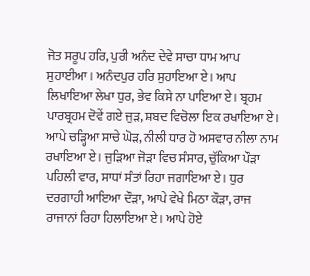ਜੋਤ ਸਰੂਪ ਹਰਿ, ਪੁਰੀ ਅਨੰਦ ਦੇਵੇ ਸਾਚਾ ਧਾਮ ਆਪ ਸੁਹਾਈਆ। ਅਨੰਦਪੁਰ ਹਰਿ ਸੁਹਾਇਆ ਏ। ਆਪ ਲਿਖਾਇਆ ਲੇਖਾ ਧੁਰ, ਭੇਵ ਕਿਸੇ ਨਾ ਪਾਇਆ ਏ। ਬ੍ਰਹਮ ਪਾਰਬ੍ਰਹਮ ਦੋਵੇਂ ਗਏ ਜੁੜ, ਸ਼ਬਦ ਵਿਚੋਲਾ ਇਕ ਰਖਾਇਆ ਏ। ਆਪੇ ਚੜ੍ਹਿਆ ਸਾਚੇ ਘੋੜ, ਨੀਲੀ ਧਾਰ ਹੋ ਅਸਵਾਰ ਨੀਲਾ ਨਾਮ ਰਖਾਇਆ ਏ। ਜੁੜਿਆ ਜੋੜਾ ਵਿਚ ਸੰਸਾਰ, ਚੁੱਕਿਆ ਪੌੜਾ ਪਹਿਲੀ ਵਾਰ, ਸਾਧਾਂ ਸੰਤਾਂ ਰਿਹਾ ਜਗਾਇਆ ਏ। ਧੁਰ ਦਰਗਾਹੀ ਆਇਆ ਦੌੜਾ, ਆਪੇ ਵੇਖੇ ਮਿਠਾ ਕੌੜਾ, ਰਾਜ ਰਾਜਾਨਾਂ ਰਿਹਾ ਹਿਲਾਇਆ ਏ। ਆਪੇ ਹੋਏ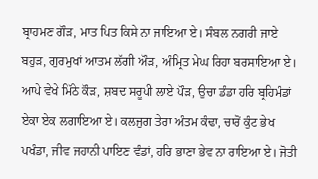ਬ੍ਰਾਹਮਣ ਗੌੜ, ਮਾਤ ਪਿਤ ਕਿਸੇ ਨਾ ਜਾਇਆ ਏ। ਸੰਬਲ ਨਗਰੀ ਜਾਏ ਬਹੁੜ, ਗੁਰਮੁਖਾਂ ਆਤਮ ਲੱਗੀ ਔੜ, ਅੰਮ੍ਰਿਤ ਮੇਘ ਰਿਹਾ ਬਰਸਾਇਆ ਏ। ਆਪੇ ਵੇਖੇ ਮਿੱਠੇ ਕੌੜ, ਸ਼ਬਦ ਸਰੂਪੀ ਲਾਏ ਪੌੜ, ਉਚਾ ਡੰਡਾ ਹਰਿ ਬ੍ਰਹਿਮੰਡਾਂ ਏਕਾ ਏਕ ਲਗਾਇਆ ਏ। ਕਲਜੁਗ ਤੇਰਾ ਅੰਤਮ ਕੰਢਾ, ਚਾਰੋਂ ਕੁੰਟ ਭੇਖ ਪਖੰਡਾ, ਜੀਵ ਜਹਾਨੀ ਪਾਇਣ ਵੰਡਾਂ, ਹਰਿ ਭਾਣਾ ਭੇਵ ਨਾ ਰਾਇਆ ਏ। ਜੋਤੀ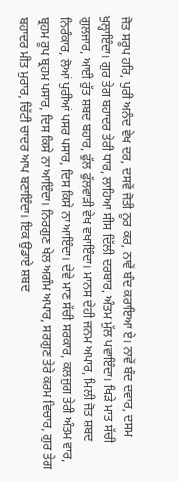ਜੋਤ ਸਰੂਪ ਹਰਿ, ਪੁਰੀ ਅਨੰਦ ਵੇਖ ਦਰ, ਦਸਵੇਂ ਜੋਤੀ ਨੂਰ ਕਰ, ਨਾਵੇਂ ਬੰਦ ਕਰਾਇਆ ਏ। ਨਾਵੇਂ ਬੰਦ ਦਵਾਰ, ਦਸਮ ਖੁਲ੍ਹਾਇੰਦਾ। ਗੁਰ ਤੇਗ ਬਹਾਦਰ ਤੇਰੀ ਧਾਰ, ਲਾਹਿਆ ਸੀਸ ਦਿੱਲੀ ਦਰਬਾਰ, ਅੰਤਮ ਮੁੱਲ ਪਵਾਇੰਦਾ। ਖਿੜੇ ਮਾਤ ਸੱਚੀ ਗੁਲਜਾਰ, ਆਈ ਰੁੱਤ ਸ਼ਬਦ ਬਹਾਰ, ਫੁੱਲ ਫੁੱਲਵਾੜੀ ਵੇਖ ਵਖਾਇੰਦਾ। ਮਾਨਸ ਦੇਹੀ ਜਨਮ ਅਪਾਰ, ਮਿਲੀ ਜੋਤ ਸ਼ਬਦ ਨਿਰੰਕਾਰ, ਲੋਆਂ ਪੁਰੀਆਂ ਪਸਰ ਪਸਾਰ, ਦਿਸ ਕਿਸੇ ਨਾ ਆਇੰਦਾ। ਦੇਵੇ ਮਾਣ ਸੱਚੀ ਸਰਕਾਰ, ਕਲਜੁਗ ਤੇਰੀ ਅੰਤਮ ਵਾਰ, ਬ੍ਰਹਮ ਰੂਪ ਬ੍ਰਹਮ ਪਸਾਰ, ਦਿਸ ਕਿਸੇ ਨਾ ਆਇੰਦਾ। ਨਿਰਗੁਣ ਖੇਲ ਅਗੰਮ ਅਪਾਰ, ਸਰਗੁਣ ਤੇਰੇ ਕਰਮ ਵਿਚਾਰ, ਗੁਰ ਤੇਗ ਬਹਾਦਰ ਮੀਤ ਮੁਰਾਰ, ਚਿੱਟੀ ਚਾਦਰ ਆਪ ਬਣਾਇੰਦਾ। ਇਕ ਉਡਾਏ ਸ਼ਬਦ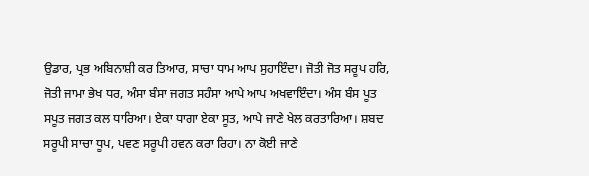ਉਡਾਰ, ਪ੍ਰਭ ਅਬਿਨਾਸ਼ੀ ਕਰ ਤਿਆਰ, ਸਾਚਾ ਧਾਮ ਆਪ ਸੁਹਾਇੰਦਾ। ਜੋਤੀ ਜੋਤ ਸਰੂਪ ਹਰਿ, ਜੋਤੀ ਜਾਮਾ ਭੇਖ ਧਰ, ਅੰਸਾ ਬੰਸਾ ਜਗਤ ਸਹੰਸਾ ਆਪੇ ਆਪ ਅਖਵਾਇੰਦਾ। ਅੰਸ ਬੰਸ ਪੂਤ ਸਪੂਤ ਜਗਤ ਕਲ ਧਾਰਿਆ। ਏਕਾ ਧਾਗਾ ਏਕਾ ਸੂਤ, ਆਪੇ ਜਾਣੇ ਖੇਲ ਕਰਤਾਰਿਆ। ਸ਼ਬਦ ਸਰੂਪੀ ਸਾਚਾ ਧੂਪ, ਪਵਣ ਸਰੂਪੀ ਹਵਨ ਕਰਾ ਰਿਹਾ। ਨਾ ਕੋਈ ਜਾਣੇ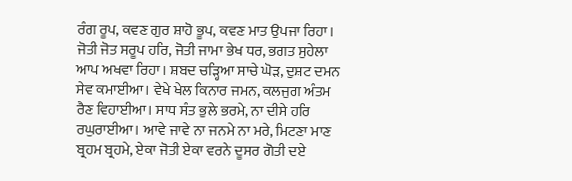ਰੰਗ ਰੂਪ, ਕਵਣ ਗੁਰ ਸ਼ਾਹੋ ਭੂਪ, ਕਵਣ ਮਾਤ ਉਪਜਾ ਰਿਹਾ। ਜੋਤੀ ਜੋਤ ਸਰੂਪ ਹਰਿ, ਜੋਤੀ ਜਾਮਾ ਭੇਖ ਧਰ, ਭਗਤ ਸੁਹੇਲਾ ਆਪ ਅਖਵਾ ਰਿਹਾ। ਸ਼ਬਦ ਚੜ੍ਹਿਆ ਸਾਚੇ ਘੋੜ, ਦੁਸ਼ਟ ਦਮਨ ਸੇਵ ਕਮਾਈਆ। ਵੇਖੇ ਖੇਲ ਕਿਨਾਰ ਜਮਨ, ਕਲਜੁਗ ਅੰਤਮ ਰੈਣ ਵਿਹਾਈਆ। ਸਾਧ ਸੰਤ ਭੁਲੇ ਭਰਮੇ, ਨਾ ਦੀਸੇ ਹਰਿ ਰਘੁਰਾਈਆ। ਆਵੇ ਜਾਵੇ ਨਾ ਜਨਮੇ ਨਾ ਮਰੇ, ਮਿਟਣਾ ਮਾਣ ਬ੍ਰਹਮ ਬ੍ਰਹਮੇ, ਏਕਾ ਜੋਤੀ ਏਕਾ ਵਰਨੇ ਦੂਸਰ ਗੋਤੀ ਦਏ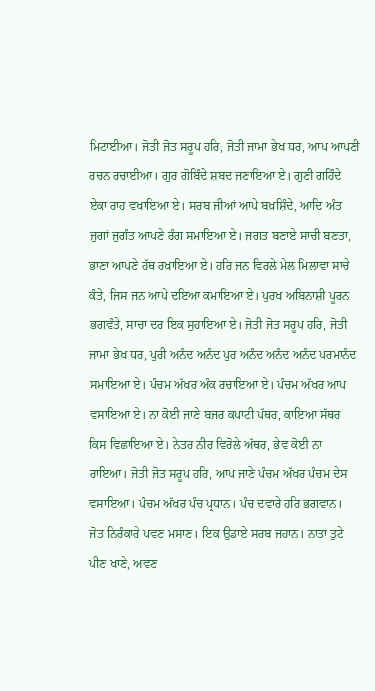ਮਿਟਾਈਆ। ਜੋਤੀ ਜੋਤ ਸਰੂਪ ਹਰਿ, ਜੋਤੀ ਜਾਮਾ ਭੇਖ ਧਰ, ਆਪ ਆਪਣੀ ਰਚਨ ਰਚਾਈਆ। ਗੁਰ ਗੋਬਿੰਦੇ ਸ਼ਬਦ ਜਣਾਇਆ ਏ। ਗੁਣੀ ਗਹਿੰਦੇ ਏਕਾ ਰਾਹ ਵਖਾਇਆ ਏ। ਸਰਬ ਜੀਆਂ ਆਪੇ ਬਖ਼ਸ਼ਿੰਦੇ, ਆਦਿ ਅੰਤ ਜੁਗਾਂ ਜੁਗੰਤ ਆਪਣੇ ਰੰਗ ਸਮਾਇਆ ਏ। ਜਗਤ ਬਣਾਏ ਸਾਚੀ ਬਣਤਾ, ਭਾਣਾ ਆਪਣੇ ਹੱਥ ਰਖਾਇਆ ਏ। ਹਰਿ ਜਨ ਵਿਰਲੇ ਮੇਲ ਮਿਲਾਵਾ ਸਾਚੇ ਕੰਤੇ, ਜਿਸ ਜਨ ਆਪੇ ਦਇਆ ਕਮਾਇਆ ਏ। ਪੁਰਖ ਅਬਿਨਾਸ਼ੀ ਪੂਰਨ ਭਗਵੰਤੇ, ਸਾਚਾ ਦਰ ਇਕ ਸੁਹਾਇਆ ਏ। ਜੋਤੀ ਜੋਤ ਸਰੂਪ ਹਰਿ, ਜੋਤੀ ਜਾਮਾ ਭੇਖ ਧਰ, ਪੁਰੀ ਅਨੰਦ ਅਨੰਦ ਪੁਰ ਅਨੰਦ ਅਨੰਦ ਅਨੰਦ ਪਰਮਾਨੰਦ ਸਮਾਇਆ ਏ। ਪੰਚਮ ਅੱਖਰ ਅੰਕ ਰਚਾਇਆ ਏ। ਪੰਚਮ ਅੱਖਰ ਆਪ ਵਸਾਇਆ ਏ। ਨਾ ਕੋਈ ਜਾਣੇ ਬਜਰ ਕਪਾਟੀ ਪੱਥਰ, ਕਾਇਆ ਸੱਥਰ ਕਿਸ ਵਿਛਾਇਆ ਏ। ਨੇਤਰ ਨੀਰ ਵਿਰੋਲੇ ਅੱਥਰ, ਭੇਵ ਕੋਈ ਨਾ ਰਾਇਆ। ਜੋਤੀ ਜੋਤ ਸਰੂਪ ਹਰਿ, ਆਪ ਜਾਣੇ ਪੰਚਮ ਅੱਖਰ ਪੰਚਮ ਦੇਸ ਵਸਾਇਆ। ਪੰਚਮ ਅੱਖਰ ਪੰਚ ਪ੍ਰਧਾਨ। ਪੰਚ ਦਵਾਰੇ ਹਰਿ ਭਗਵਾਨ। ਜੋਤ ਨਿਰੰਕਾਰੇ ਪਵਣ ਮਸਾਣ। ਇਕ ਉਡਾਏ ਸਰਬ ਜਹਾਨ। ਨਾਤਾ ਤੁਟੇ ਪੀਣ ਖਾਣੇ, ਅਵਣ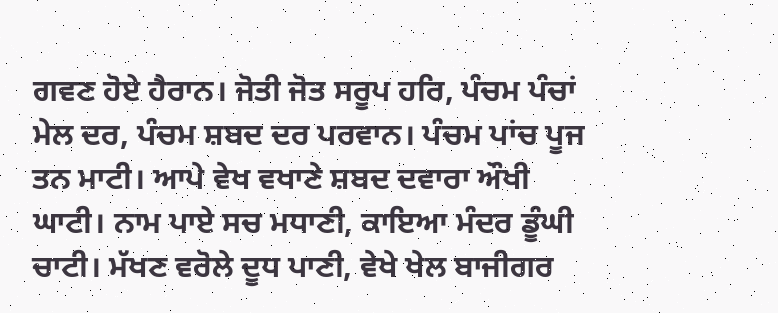ਗਵਣ ਹੋਏ ਹੈਰਾਨ। ਜੋਤੀ ਜੋਤ ਸਰੂਪ ਹਰਿ, ਪੰਚਮ ਪੰਚਾਂ ਮੇਲ ਦਰ, ਪੰਚਮ ਸ਼ਬਦ ਦਰ ਪਰਵਾਨ। ਪੰਚਮ ਪਾਂਚ ਪੂਜ ਤਨ ਮਾਟੀ। ਆਪੇ ਵੇਖ ਵਖਾਣੇ ਸ਼ਬਦ ਦਵਾਰਾ ਔਖੀ ਘਾਟੀ। ਨਾਮ ਪਾਏ ਸਚ ਮਧਾਣੀ, ਕਾਇਆ ਮੰਦਰ ਡੂੰਘੀ ਚਾਟੀ। ਮੱਖਣ ਵਰੋਲੇ ਦੂਧ ਪਾਣੀ, ਵੇਖੇ ਖੇਲ ਬਾਜੀਗਰ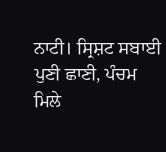ਨਾਟੀ। ਸ੍ਰਿਸ਼ਟ ਸਬਾਈ ਪੁਣੀ ਛਾਣੀ, ਪੰਚਮ ਮਿਲੇ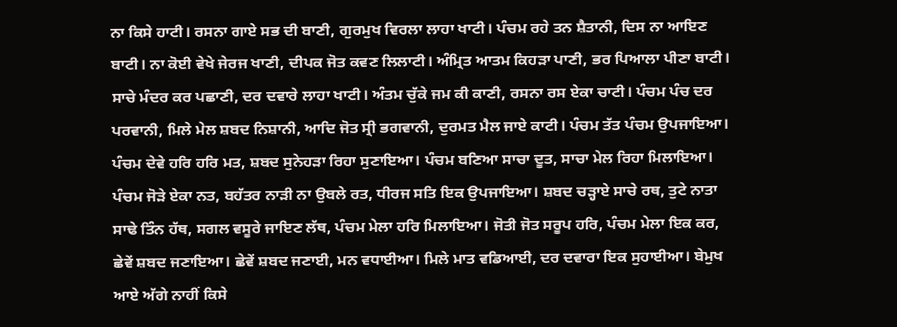ਨਾ ਕਿਸੇ ਹਾਟੀ। ਰਸਨਾ ਗਾਏ ਸਭ ਦੀ ਬਾਣੀ, ਗੁਰਮੁਖ ਵਿਰਲਾ ਲਾਹਾ ਖਾਟੀ। ਪੰਚਮ ਰਹੇ ਤਨ ਸ਼ੈਤਾਨੀ, ਦਿਸ ਨਾ ਆਇਣ ਬਾਟੀ। ਨਾ ਕੋਈ ਵੇਖੇ ਜੇਰਜ ਖਾਣੀ, ਦੀਪਕ ਜੋਤ ਕਵਣ ਲਿਲਾਟੀ। ਅੰਮ੍ਰਿਤ ਆਤਮ ਕਿਹੜਾ ਪਾਣੀ, ਭਰ ਪਿਆਲਾ ਪੀਣਾ ਬਾਟੀ। ਸਾਚੇ ਮੰਦਰ ਕਰ ਪਛਾਣੀ, ਦਰ ਦਵਾਰੇ ਲਾਹਾ ਖਾਟੀ। ਅੰਤਮ ਚੁੱਕੇ ਜਮ ਕੀ ਕਾਣੀ, ਰਸਨਾ ਰਸ ਏਕਾ ਚਾਟੀ। ਪੰਚਮ ਪੰਚ ਦਰ ਪਰਵਾਨੀ, ਮਿਲੇ ਮੇਲ ਸ਼ਬਦ ਨਿਸ਼ਾਨੀ, ਆਦਿ ਜੋਤ ਸ੍ਰੀ ਭਗਵਾਨੀ, ਦੁਰਮਤ ਮੈਲ ਜਾਏ ਕਾਟੀ। ਪੰਚਮ ਤੱਤ ਪੰਚਮ ਉਪਜਾਇਆ। ਪੰਚਮ ਦੇਵੇ ਹਰਿ ਹਰਿ ਮਤ, ਸ਼ਬਦ ਸੁਨੇਹੜਾ ਰਿਹਾ ਸੁਣਾਇਆ। ਪੰਚਮ ਬਣਿਆ ਸਾਚਾ ਦੂਤ, ਸਾਚਾ ਮੇਲ ਰਿਹਾ ਮਿਲਾਇਆ। ਪੰਚਮ ਜੋੜੇ ਏਕਾ ਨਤ, ਬਹੱਤਰ ਨਾੜੀ ਨਾ ਉਬਲੇ ਰਤ, ਧੀਰਜ ਸਤਿ ਇਕ ਉਪਜਾਇਆ। ਸ਼ਬਦ ਚੜ੍ਹਾਏ ਸਾਚੇ ਰਥ, ਤੁਟੇ ਨਾਤਾ ਸਾਢੇ ਤਿੰਨ ਹੱਥ, ਸਗਲ ਵਸੂਰੇ ਜਾਇਣ ਲੱਥ, ਪੰਚਮ ਮੇਲਾ ਹਰਿ ਮਿਲਾਇਆ। ਜੋਤੀ ਜੋਤ ਸਰੂਪ ਹਰਿ, ਪੰਚਮ ਮੇਲਾ ਇਕ ਕਰ, ਛੇਵੇਂ ਸ਼ਬਦ ਜਣਾਇਆ। ਛੇਵੇਂ ਸ਼ਬਦ ਜਣਾਈ, ਮਨ ਵਧਾਈਆ। ਮਿਲੇ ਮਾਤ ਵਡਿਆਈ, ਦਰ ਦਵਾਰਾ ਇਕ ਸੁਹਾਈਆ। ਬੇਮੁਖ ਆਏ ਅੱਗੇ ਨਾਹੀਂ ਕਿਸੇ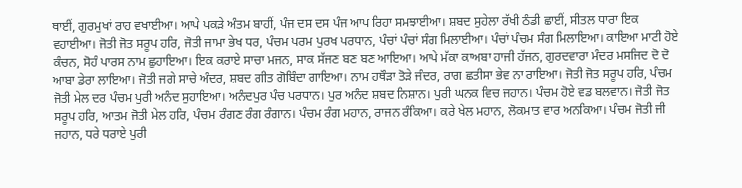ਥਾਈਂ, ਗੁਰਮੁਖਾਂ ਰਾਹ ਵਖਾਈਆ। ਆਪੇ ਪਕੜੇ ਅੰਤਮ ਬਾਹੀਂ, ਪੰਜ ਦਸ ਦਸ ਪੰਜ ਆਪ ਰਿਹਾ ਸਮਝਾਈਆ। ਸ਼ਬਦ ਸੁਹੇਲਾ ਰੱਖੀ ਠੰਡੀ ਛਾਈਂ, ਸੀਤਲ ਧਾਰਾ ਇਕ ਵਹਾਈਆ। ਜੋਤੀ ਜੋਤ ਸਰੂਪ ਹਰਿ, ਜੋਤੀ ਜਾਮਾ ਭੇਖ ਧਰ, ਪੰਚਮ ਪਰਮ ਪੁਰਖ ਪਰਧਾਨ, ਪੰਚਾਂ ਪੰਚਾਂ ਸੰਗ ਮਿਲਾਈਆ। ਪੰਚਾਂ ਪੰਚਮ ਸੰਗ ਮਿਲਾਇਆ। ਕਾਇਆ ਮਾਟੀ ਹੋਏ ਕੰਚਨ, ਸੋਹੰ ਪਾਰਸ ਨਾਮ ਛੁਹਾਇਆ। ਇਕ ਕਰਾਏ ਸਾਚਾ ਮਜਨ, ਸਾਕ ਸੱਜਣ ਬਣ ਬਣ ਆਇਆ। ਆਪੇ ਮੱਕਾ ਕਾਅਬਾ ਹਾਜੀ ਹੱਜਨ, ਗੁਰਦਵਾਰਾ ਮੰਦਰ ਮਸਜਿਦ ਦੋ ਦੋ ਆਬਾ ਡੇਰਾ ਲਾਇਆ। ਜੋਤੀ ਜਗੇ ਸਾਚੇ ਅੰਦਰ, ਸ਼ਬਦ ਗੀਤ ਗੋਬਿੰਦਾ ਗਾਇਆ। ਨਾਮ ਹਥੌੜਾ ਤੋੜੇ ਜੰਦਰ, ਰਾਗ ਛਤੀਸਾ ਭੇਵ ਨਾ ਰਾਇਆ। ਜੋਤੀ ਜੋਤ ਸਰੂਪ ਹਰਿ, ਪੰਚਮ ਜੋਤੀ ਮੇਲ ਦਰ ਪੰਚਮ ਪੁਰੀ ਅਨੰਦ ਸੁਹਾਇਆ। ਅਨੰਦਪੁਰ ਪੰਚ ਪਰਧਾਨ। ਪੁਰ ਅਨੰਦ ਸ਼ਬਦ ਨਿਸ਼ਾਨ। ਪੁਰੀ ਘਨਕ ਵਿਚ ਜਹਾਨ। ਪੰਚਮ ਹੋਏ ਵਡ ਬਲਵਾਨ। ਜੋਤੀ ਜੋਤ ਸਰੂਪ ਹਰਿ, ਆਤਮ ਜੋਤੀ ਮੇਲ ਹਰਿ, ਪੰਚਮ ਰੰਗਣ ਰੰਗ ਰੰਗਾਨ। ਪੰਚਮ ਰੰਗ ਮਹਾਨ, ਰਾਜਨ ਰੰਕਿਆ। ਕਰੇ ਖੇਲ ਮਹਾਨ, ਲੋਕਮਾਤ ਵਾਰ ਅਨਕਿਆ। ਪੰਚਮ ਜੋਤੀ ਜੀ ਜਹਾਨ, ਧਰੇ ਧਰਾਏ ਪੁਰੀ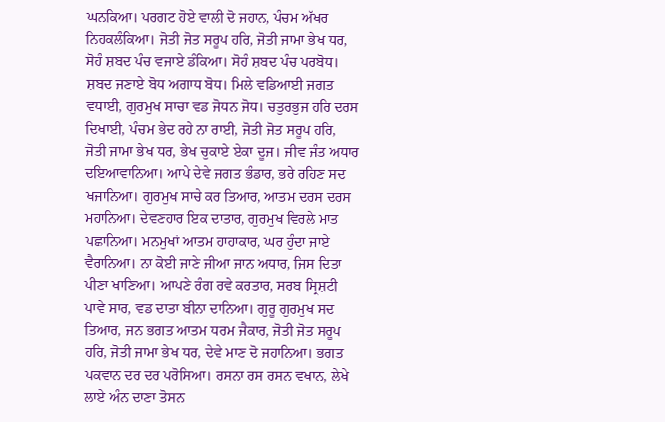ਘਨਕਿਆ। ਪਰਗਟ ਹੋਏ ਵਾਲੀ ਦੋ ਜਹਾਨ, ਪੰਚਮ ਅੱਖਰ ਨਿਹਕਲੰਕਿਆ। ਜੋਤੀ ਜੋਤ ਸਰੂਪ ਹਰਿ, ਜੋਤੀ ਜਾਮਾ ਭੇਖ ਧਰ, ਸੋਹੰ ਸ਼ਬਦ ਪੰਚ ਵਜਾਏ ਡੰਕਿਆ। ਸੋਹੰ ਸ਼ਬਦ ਪੰਚ ਪਰਬੋਧ। ਸ਼ਬਦ ਜਣਾਏ ਬੋਧ ਅਗਾਧ ਬੋਧ। ਮਿਲੇ ਵਡਿਆਈ ਜਗਤ ਵਧਾਈ, ਗੁਰਮੁਖ ਸਾਚਾ ਵਡ ਜੋਧਨ ਜੋਧ। ਚਤੁਰਭੁਜ ਹਰਿ ਦਰਸ ਦਿਖਾਈ, ਪੰਚਮ ਭੇਦ ਰਹੇ ਨਾ ਰਾਈ, ਜੋਤੀ ਜੋਤ ਸਰੂਪ ਹਰਿ, ਜੋਤੀ ਜਾਮਾ ਭੇਖ ਧਰ, ਭੇਖ ਚੁਕਾਏ ਏਕਾ ਦੂਜ। ਜੀਵ ਜੰਤ ਅਧਾਰ ਦਇਆਵਾਨਿਆ। ਆਪੇ ਦੇਵੇ ਜਗਤ ਭੰਡਾਰ, ਭਰੇ ਰਹਿਣ ਸਦ ਖਜਾਨਿਆ। ਗੁਰਮੁਖ ਸਾਚੇ ਕਰ ਤਿਆਰ, ਆਤਮ ਦਰਸ ਦਰਸ ਮਹਾਨਿਆ। ਦੇਵਣਹਾਰ ਇਕ ਦਾਤਾਰ, ਗੁਰਮੁਖ ਵਿਰਲੇ ਮਾਤ ਪਛਾਨਿਆ। ਮਨਮੁਖਾਂ ਆਤਮ ਹਾਹਾਕਾਰ, ਘਰ ਹੁੰਦਾ ਜਾਏ ਵੈਰਾਨਿਆ। ਨਾ ਕੋਈ ਜਾਣੇ ਜੀਆ ਜਾਨ ਅਧਾਰ, ਜਿਸ ਦਿਤਾ ਪੀਣਾ ਖਾਣਿਆ। ਆਪਣੇ ਰੰਗ ਰਵੇ ਕਰਤਾਰ, ਸਰਬ ਸ੍ਰਿਸ਼ਟੀ ਪਾਵੇ ਸਾਰ, ਵਡ ਦਾਤਾ ਬੀਨਾ ਦਾਨਿਆ। ਗੁਰੂ ਗੁਰਮੁਖ ਸਦ ਤਿਆਰ, ਜਨ ਭਗਤ ਆਤਮ ਧਰਮ ਜੈਕਾਰ, ਜੋਤੀ ਜੋਤ ਸਰੂਪ ਹਰਿ, ਜੋਤੀ ਜਾਮਾ ਭੇਖ ਧਰ, ਦੇਵੇ ਮਾਣ ਦੋ ਜਹਾਨਿਆ। ਭਗਤ ਪਕਵਾਨ ਦਰ ਦਰ ਪਰੋਸਿਆ। ਰਸਨਾ ਰਸ ਰਸਨ ਵਖਾਨ, ਲੇਖੇ ਲਾਏ ਅੰਨ ਦਾਣਾ ਤੋਸਨ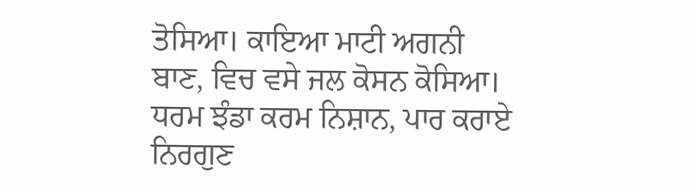ਤੋਸਿਆ। ਕਾਇਆ ਮਾਟੀ ਅਗਨੀ ਬਾਣ, ਵਿਚ ਵਸੇ ਜਲ ਕੋਸਨ ਕੋਸਿਆ। ਧਰਮ ਝੰਡਾ ਕਰਮ ਨਿਸ਼ਾਨ, ਪਾਰ ਕਰਾਏ ਨਿਰਗੁਣ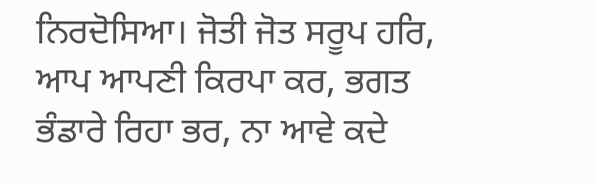ਨਿਰਦੋਸਿਆ। ਜੋਤੀ ਜੋਤ ਸਰੂਪ ਹਰਿ, ਆਪ ਆਪਣੀ ਕਿਰਪਾ ਕਰ, ਭਗਤ ਭੰਡਾਰੇ ਰਿਹਾ ਭਰ, ਨਾ ਆਵੇ ਕਦੇ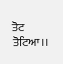ਤੋਟ ਤੋਟਿਆ।।